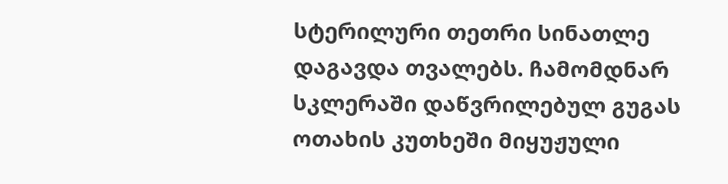სტერილური თეთრი სინათლე დაგავდა თვალებს. ჩამომდნარ სკლერაში დაწვრილებულ გუგას ოთახის კუთხეში მიყუჟული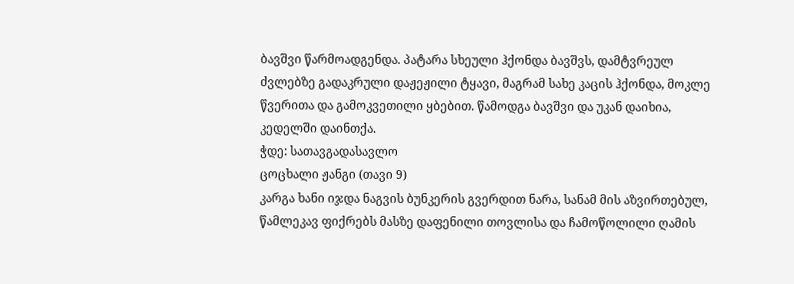ბავშვი წარმოადგენდა. პატარა სხეული ჰქონდა ბავშვს, დამტვრეულ ძვლებზე გადაკრული დაჟეჟილი ტყავი, მაგრამ სახე კაცის ჰქონდა, მოკლე წვერითა და გამოკვეთილი ყბებით. წამოდგა ბავშვი და უკან დაიხია, კედელში დაინთქა.
ჭდე: სათავგადასავლო
ცოცხალი ჟანგი (თავი 9)
კარგა ხანი იჯდა ნაგვის ბუნკერის გვერდით ნარა, სანამ მის აზვირთებულ, წამლეკავ ფიქრებს მასზე დაფენილი თოვლისა და ჩამოწოლილი ღამის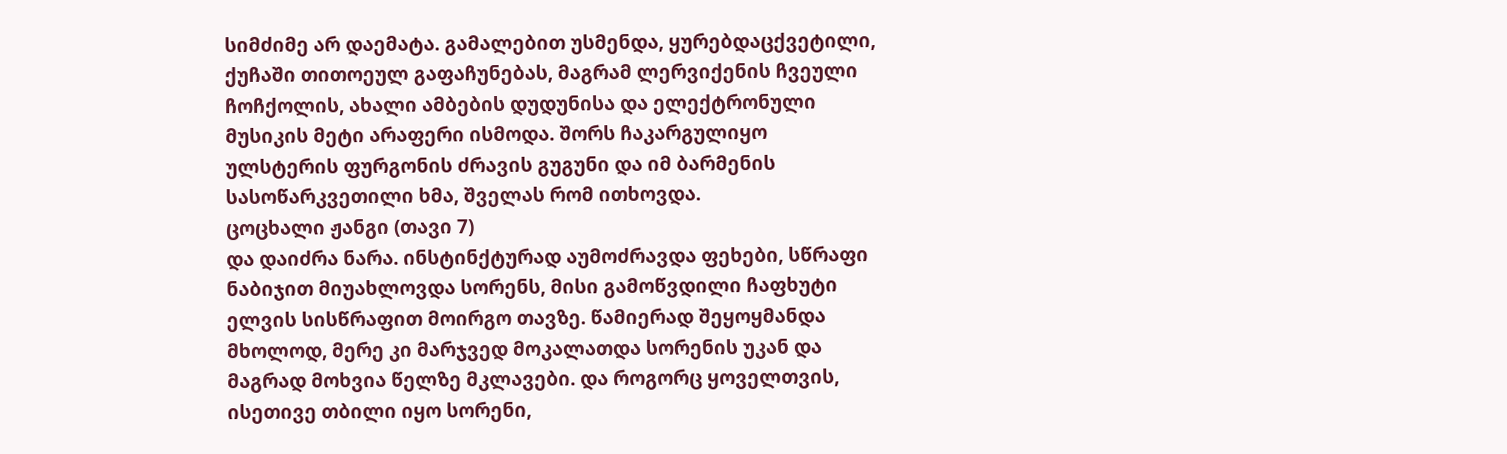სიმძიმე არ დაემატა. გამალებით უსმენდა, ყურებდაცქვეტილი, ქუჩაში თითოეულ გაფაჩუნებას, მაგრამ ლერვიქენის ჩვეული ჩოჩქოლის, ახალი ამბების დუდუნისა და ელექტრონული მუსიკის მეტი არაფერი ისმოდა. შორს ჩაკარგულიყო ულსტერის ფურგონის ძრავის გუგუნი და იმ ბარმენის სასოწარკვეთილი ხმა, შველას რომ ითხოვდა.
ცოცხალი ჟანგი (თავი 7)
და დაიძრა ნარა. ინსტინქტურად აუმოძრავდა ფეხები, სწრაფი ნაბიჯით მიუახლოვდა სორენს, მისი გამოწვდილი ჩაფხუტი ელვის სისწრაფით მოირგო თავზე. წამიერად შეყოყმანდა მხოლოდ, მერე კი მარჯვედ მოკალათდა სორენის უკან და მაგრად მოხვია წელზე მკლავები. და როგორც ყოველთვის, ისეთივე თბილი იყო სორენი,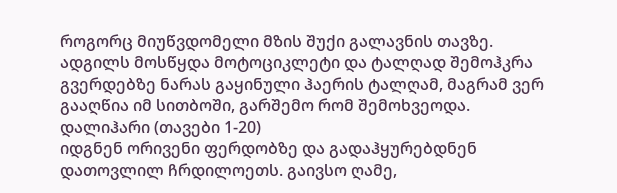როგორც მიუწვდომელი მზის შუქი გალავნის თავზე. ადგილს მოსწყდა მოტოციკლეტი და ტალღად შემოჰკრა გვერდებზე ნარას გაყინული ჰაერის ტალღამ, მაგრამ ვერ გააღწია იმ სითბოში, გარშემო რომ შემოხვეოდა.
დალიჰარი (თავები 1-20)
იდგნენ ორივენი ფერდობზე და გადაჰყურებდნენ დათოვლილ ჩრდილოეთს. გაივსო ღამე,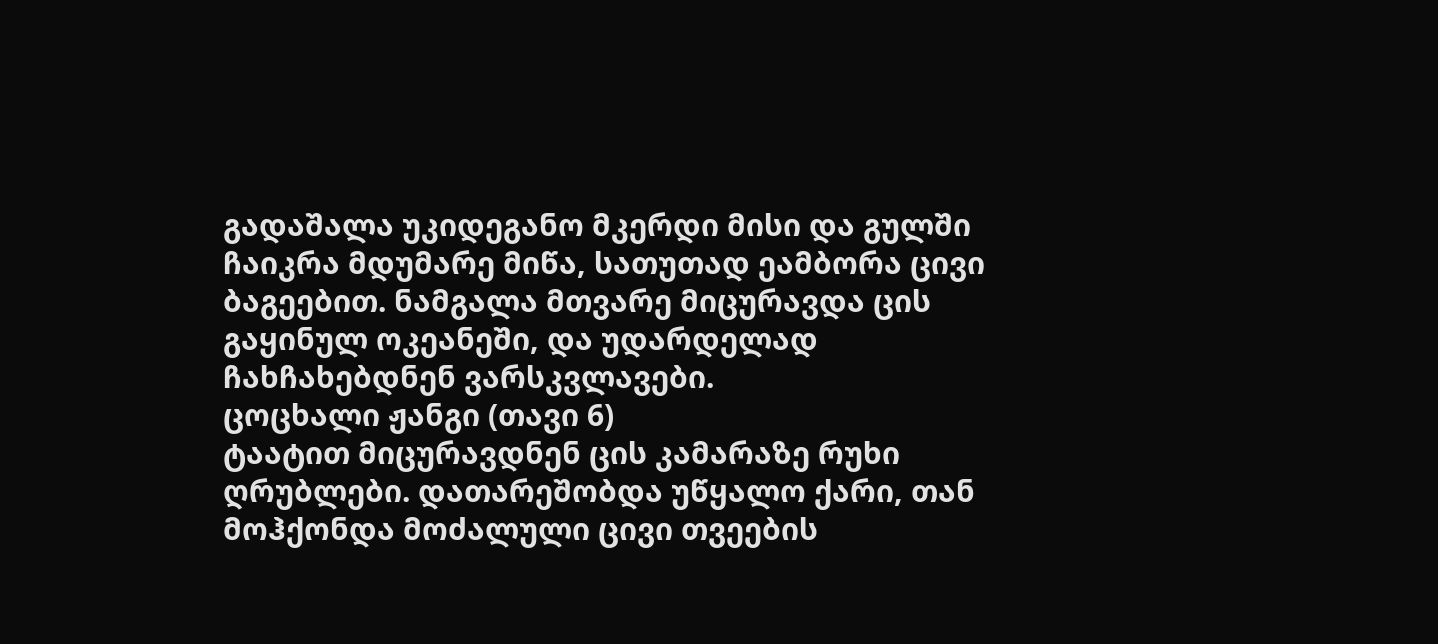გადაშალა უკიდეგანო მკერდი მისი და გულში ჩაიკრა მდუმარე მიწა, სათუთად ეამბორა ცივი ბაგეებით. ნამგალა მთვარე მიცურავდა ცის გაყინულ ოკეანეში, და უდარდელად ჩახჩახებდნენ ვარსკვლავები.
ცოცხალი ჟანგი (თავი 6)
ტაატით მიცურავდნენ ცის კამარაზე რუხი ღრუბლები. დათარეშობდა უწყალო ქარი, თან მოჰქონდა მოძალული ცივი თვეების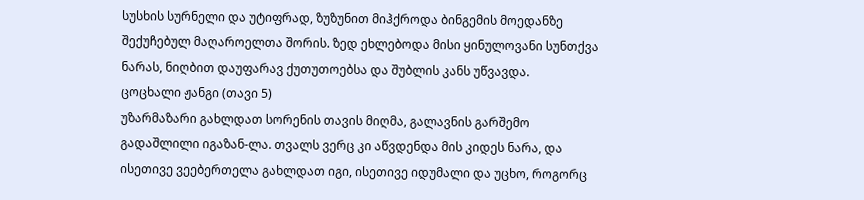სუსხის სურნელი და უტიფრად, ზუზუნით მიჰქროდა ბინგემის მოედანზე შექუჩებულ მაღაროელთა შორის. ზედ ეხლებოდა მისი ყინულოვანი სუნთქვა ნარას, ნიღბით დაუფარავ ქუთუთოებსა და შუბლის კანს უწვავდა.
ცოცხალი ჟანგი (თავი 5)
უზარმაზარი გახლდათ სორენის თავის მიღმა, გალავნის გარშემო გადაშლილი იგაზან-ლა. თვალს ვერც კი აწვდენდა მის კიდეს ნარა, და ისეთივე ვეებერთელა გახლდათ იგი, ისეთივე იდუმალი და უცხო, როგორც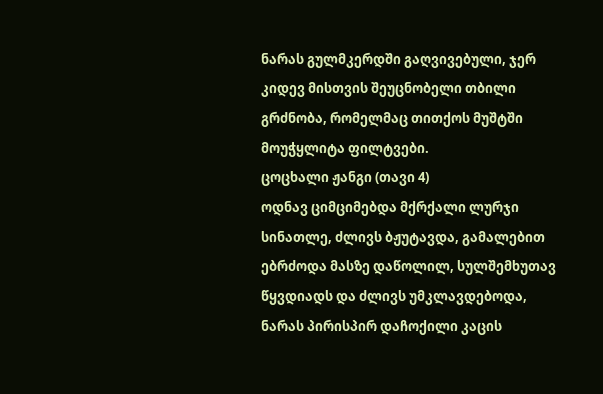ნარას გულმკერდში გაღვივებული, ჯერ კიდევ მისთვის შეუცნობელი თბილი გრძნობა, რომელმაც თითქოს მუშტში მოუჭყლიტა ფილტვები.
ცოცხალი ჟანგი (თავი 4)
ოდნავ ციმციმებდა მქრქალი ლურჯი სინათლე, ძლივს ბჟუტავდა, გამალებით ებრძოდა მასზე დაწოლილ, სულშემხუთავ წყვდიადს და ძლივს უმკლავდებოდა, ნარას პირისპირ დაჩოქილი კაცის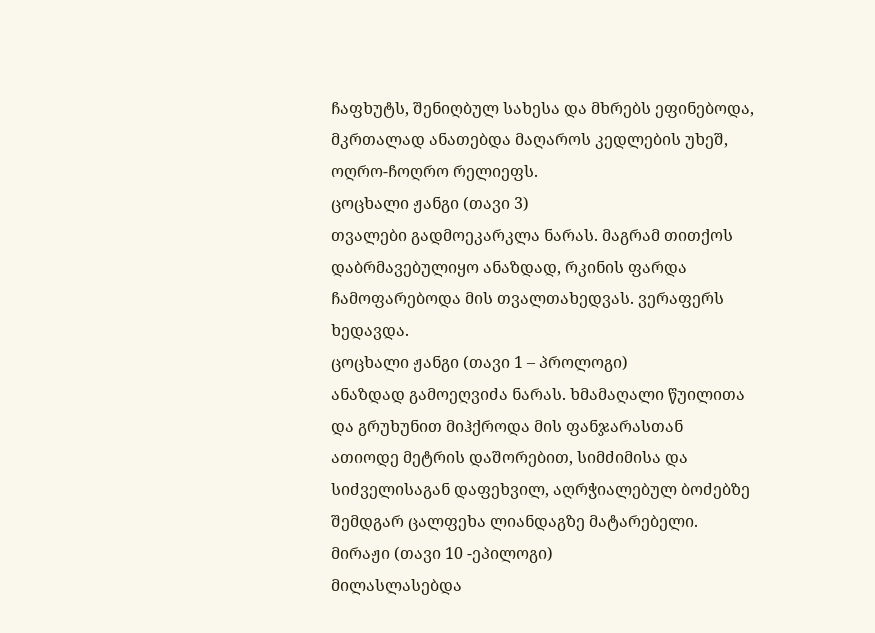ჩაფხუტს, შენიღბულ სახესა და მხრებს ეფინებოდა, მკრთალად ანათებდა მაღაროს კედლების უხეშ, ოღრო-ჩოღრო რელიეფს.
ცოცხალი ჟანგი (თავი 3)
თვალები გადმოეკარკლა ნარას. მაგრამ თითქოს დაბრმავებულიყო ანაზდად, რკინის ფარდა ჩამოფარებოდა მის თვალთახედვას. ვერაფერს ხედავდა.
ცოცხალი ჟანგი (თავი 1 – პროლოგი)
ანაზდად გამოეღვიძა ნარას. ხმამაღალი წუილითა და გრუხუნით მიჰქროდა მის ფანჯარასთან ათიოდე მეტრის დაშორებით, სიმძიმისა და სიძველისაგან დაფეხვილ, აღრჭიალებულ ბოძებზე შემდგარ ცალფეხა ლიანდაგზე მატარებელი.
მირაჟი (თავი 10 -ეპილოგი)
მილასლასებდა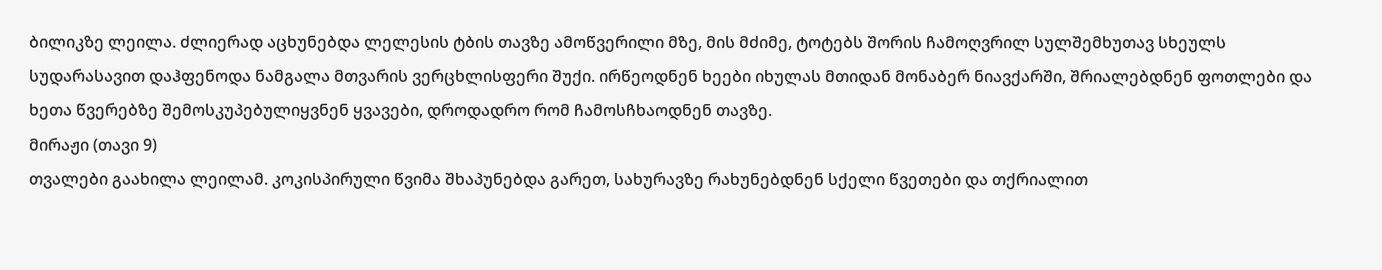ბილიკზე ლეილა. ძლიერად აცხუნებდა ლელესის ტბის თავზე ამოწვერილი მზე, მის მძიმე, ტოტებს შორის ჩამოღვრილ სულშემხუთავ სხეულს სუდარასავით დაჰფენოდა ნამგალა მთვარის ვერცხლისფერი შუქი. ირწეოდნენ ხეები იხულას მთიდან მონაბერ ნიავქარში, შრიალებდნენ ფოთლები და ხეთა წვერებზე შემოსკუპებულიყვნენ ყვავები, დროდადრო რომ ჩამოსჩხაოდნენ თავზე.
მირაჟი (თავი 9)
თვალები გაახილა ლეილამ. კოკისპირული წვიმა შხაპუნებდა გარეთ, სახურავზე რახუნებდნენ სქელი წვეთები და თქრიალით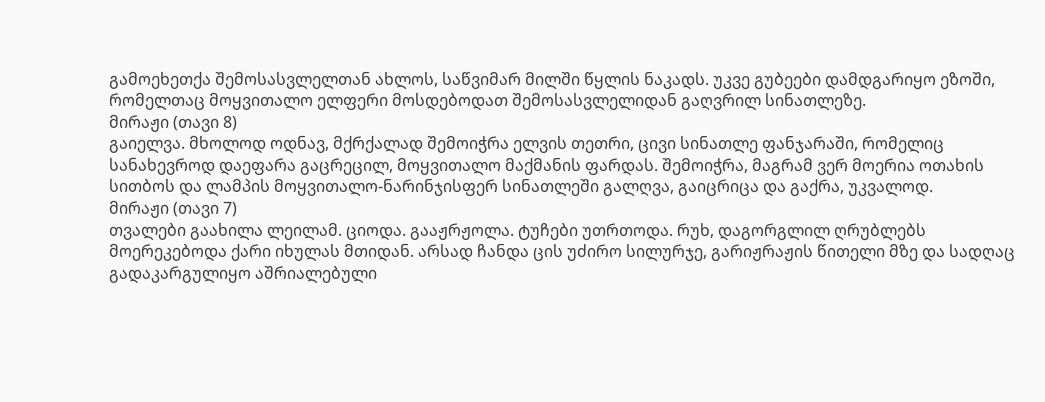გამოეხეთქა შემოსასვლელთან ახლოს, საწვიმარ მილში წყლის ნაკადს. უკვე გუბეები დამდგარიყო ეზოში, რომელთაც მოყვითალო ელფერი მოსდებოდათ შემოსასვლელიდან გაღვრილ სინათლეზე.
მირაჟი (თავი 8)
გაიელვა. მხოლოდ ოდნავ, მქრქალად შემოიჭრა ელვის თეთრი, ცივი სინათლე ფანჯარაში, რომელიც სანახევროდ დაეფარა გაცრეცილ, მოყვითალო მაქმანის ფარდას. შემოიჭრა, მაგრამ ვერ მოერია ოთახის სითბოს და ლამპის მოყვითალო-ნარინჯისფერ სინათლეში გალღვა, გაიცრიცა და გაქრა, უკვალოდ.
მირაჟი (თავი 7)
თვალები გაახილა ლეილამ. ციოდა. გააჟრჟოლა. ტუჩები უთრთოდა. რუხ, დაგორგლილ ღრუბლებს მოერეკებოდა ქარი იხულას მთიდან. არსად ჩანდა ცის უძირო სილურჯე, გარიჟრაჟის წითელი მზე და სადღაც გადაკარგულიყო აშრიალებული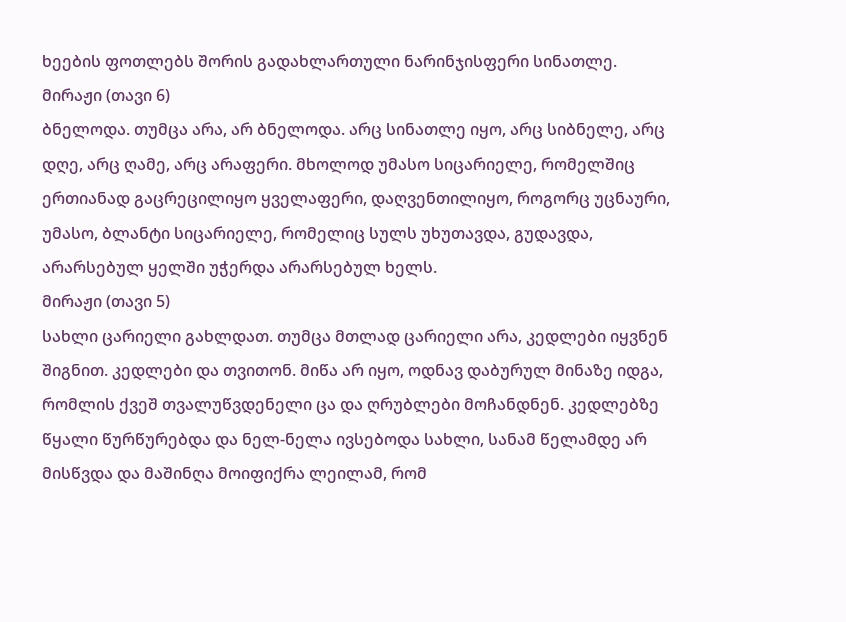ხეების ფოთლებს შორის გადახლართული ნარინჯისფერი სინათლე.
მირაჟი (თავი 6)
ბნელოდა. თუმცა არა, არ ბნელოდა. არც სინათლე იყო, არც სიბნელე, არც დღე, არც ღამე, არც არაფერი. მხოლოდ უმასო სიცარიელე, რომელშიც ერთიანად გაცრეცილიყო ყველაფერი, დაღვენთილიყო, როგორც უცნაური, უმასო, ბლანტი სიცარიელე, რომელიც სულს უხუთავდა, გუდავდა, არარსებულ ყელში უჭერდა არარსებულ ხელს.
მირაჟი (თავი 5)
სახლი ცარიელი გახლდათ. თუმცა მთლად ცარიელი არა, კედლები იყვნენ შიგნით. კედლები და თვითონ. მიწა არ იყო, ოდნავ დაბურულ მინაზე იდგა, რომლის ქვეშ თვალუწვდენელი ცა და ღრუბლები მოჩანდნენ. კედლებზე წყალი წურწურებდა და ნელ-ნელა ივსებოდა სახლი, სანამ წელამდე არ მისწვდა და მაშინღა მოიფიქრა ლეილამ, რომ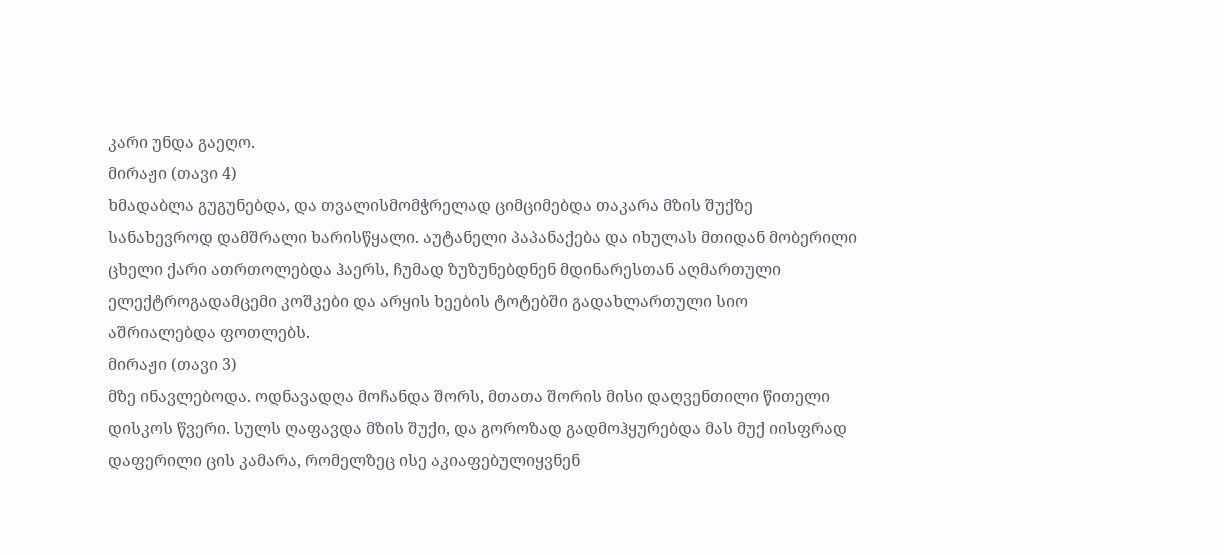კარი უნდა გაეღო.
მირაჟი (თავი 4)
ხმადაბლა გუგუნებდა, და თვალისმომჭრელად ციმციმებდა თაკარა მზის შუქზე სანახევროდ დამშრალი ხარისწყალი. აუტანელი პაპანაქება და იხულას მთიდან მობერილი ცხელი ქარი ათრთოლებდა ჰაერს, ჩუმად ზუზუნებდნენ მდინარესთან აღმართული ელექტროგადამცემი კოშკები და არყის ხეების ტოტებში გადახლართული სიო აშრიალებდა ფოთლებს.
მირაჟი (თავი 3)
მზე ინავლებოდა. ოდნავადღა მოჩანდა შორს, მთათა შორის მისი დაღვენთილი წითელი დისკოს წვერი. სულს ღაფავდა მზის შუქი, და გოროზად გადმოჰყურებდა მას მუქ იისფრად დაფერილი ცის კამარა, რომელზეც ისე აკიაფებულიყვნენ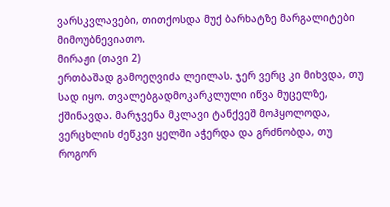ვარსკვლავები, თითქოსდა მუქ ბარხატზე მარგალიტები მიმოუბნევიათო.
მირაჟი (თავი 2)
ერთბაშად გამოეღვიძა ლეილას. ჯერ ვერც კი მიხვდა, თუ სად იყო. თვალებგადმოკარკლული იწვა მუცელზე, ქშინავდა. მარჯვენა მკლავი ტანქვეშ მოჰყოლოდა, ვერცხლის ძეწკვი ყელში აჭერდა და გრძნობდა, თუ როგორ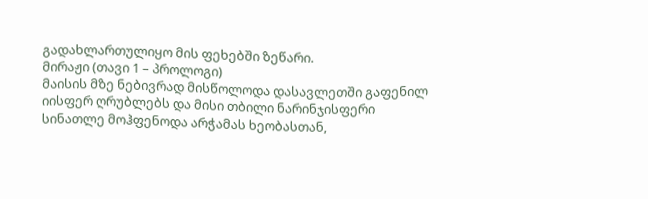გადახლართულიყო მის ფეხებში ზეწარი.
მირაჟი (თავი 1 – პროლოგი)
მაისის მზე ნებივრად მისწოლოდა დასავლეთში გაფენილ იისფერ ღრუბლებს და მისი თბილი ნარინჯისფერი სინათლე მოჰფენოდა არჭამას ხეობასთან,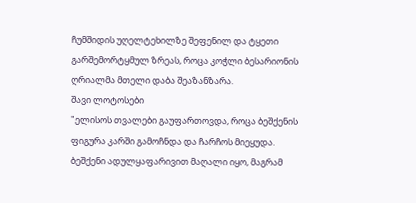ჩუმშიდის უღელტეხილზე შეფენილ და ტყეთი გარშემორტყმულ ზრეას, როცა კოჭლი ბესარიონის ღრიალმა მთელი დაბა შეაზანზარა.
შავი ლოტოსები
"ელისოს თვალები გაუფართოვდა, როცა ბეშქენის ფიგურა კარში გამოჩნდა და ჩარჩოს მიეყუდა.
ბეშქენი ადულყაფარივით მაღალი იყო, მაგრამ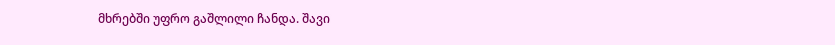მხრებში უფრო გაშლილი ჩანდა. შავი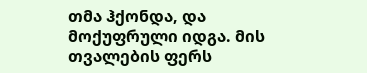თმა ჰქონდა, და მოქუფრული იდგა. მის თვალების ფერს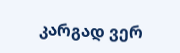კარგად ვერ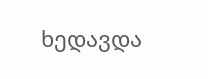ხედავდა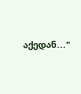აქედან..."